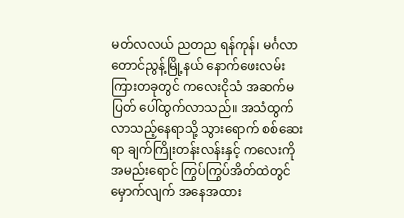မတ်လလယ် ညတည ရန်ကုန်၊ မင်္ဂလာတောင်ညွန့်မြို့နယ် နောက်ဖေးလမ်းကြားတခုတွင် ကလေးငိုသံ အဆက်မပြတ် ပေါ်ထွက်လာသည်။ အသံထွက်လာသည့်နေရာသို့ သွားရောက် စစ်ဆေးရာ ချက်ကြိုးတန်းလန်းနှင့် ကလေးကို အမည်းရောင် ကြွပ်ကြွပ်အိတ်ထဲတွင် မှောက်လျက် အနေအထား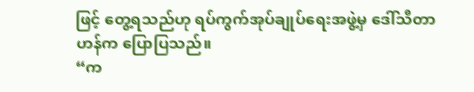ဖြင့် တွေ့ရသည်ဟု ရပ်ကွက်အုပ်ချုပ်ရေးအဖွဲ့မှ ဒေါ်သီတာဟန်က ပြောပြသည်။
“က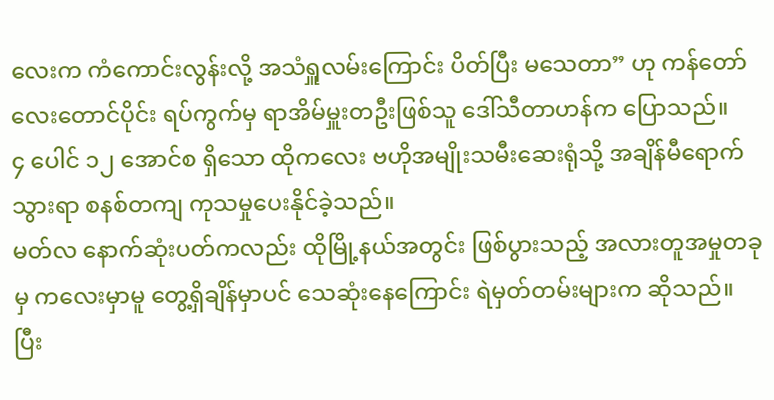လေးက ကံကောင်းလွန်းလို့ အသံရှူလမ်းကြောင်း ပိတ်ပြီး မသေတာ” ဟု ကန်တော်လေးတောင်ပိုင်း ရပ်ကွက်မှ ရာအိမ်မှူးတဦးဖြစ်သူ ဒေါ်သီတာဟန်က ပြောသည်။
၄ ပေါင် ၁၂ အောင်စ ရှိသော ထိုကလေး ဗဟိုအမျိုးသမီးဆေးရုံသို့ အချိန်မီရောက်သွားရာ စနစ်တကျ ကုသမှုပေးနိုင်ခဲ့သည်။
မတ်လ နောက်ဆုံးပတ်ကလည်း ထိုမြို့နယ်အတွင်း ဖြစ်ပွားသည့် အလားတူအမှုတခုမှ ကလေးမှာမူ တွေ့ရှိချိန်မှာပင် သေဆုံးနေကြောင်း ရဲမှတ်တမ်းများက ဆိုသည်။
ပြီး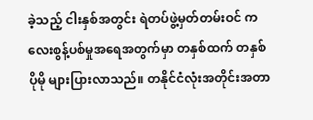ခဲ့သည့် ငါးနှစ်အတွင်း ရဲတပ်ဖွဲ့မှတ်တမ်းဝင် ကလေးစွန့်ပစ်မှုအရေအတွက်မှာ တနှစ်ထက် တနှစ် ပိုမို များပြားလာသည်။ တနိုင်ငံလုံးအတိုင်းအတာ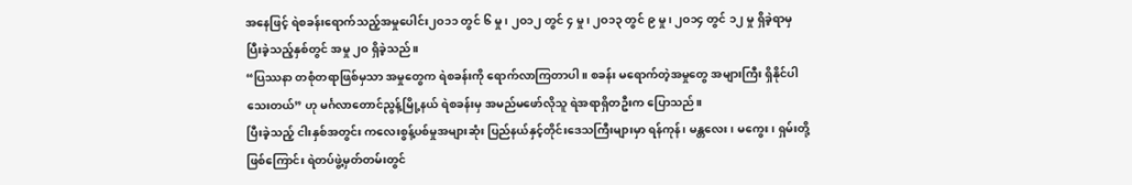အနေဖြင့် ရဲစခန်းရောက်သည့်အမှုပေါင်း၂ဝ၁၁ တွင် ၆ မှု၊ ၂ဝ၁၂ တွင် ၄ မှု၊ ၂ဝ၁၃ တွင် ၉ မှု၊ ၂ဝ၁၄ တွင် ၁၂ မှု ရှိခဲ့ရာမှ ပြီးခဲ့သည့်နှစ်တွင် အမှု ၂ဝ ရှိခဲ့သည်။
“ပြဿနာ တစုံတရာဖြစ်မှသာ အမှုတွေက ရဲစခန်းကို ရောက်လာကြတာပါ။ စခန်း မရောက်တဲ့အမှုတွေ အများကြီး ရှိနိုင်ပါသေးတယ်” ဟု မင်္ဂလာတောင်ညွန့်မြို့နယ် ရဲစခန်းမှ အမည်မဖော်လိုသူ ရဲအရာရှိတဦးက ပြောသည်။
ပြီးခဲ့သည့် ငါးနှစ်အတွင်း ကလေးစွန့်ပစ်မှုအများဆုံး ပြည်နယ်နှင့်တိုင်းဒေသကြီးများမှာ ရန်ကုန်၊ မန္တလေး၊ မကွေး၊ ရှမ်းတို့ ဖြစ်ကြောင်း ရဲတပ်ဖွဲ့မှတ်တမ်းတွင်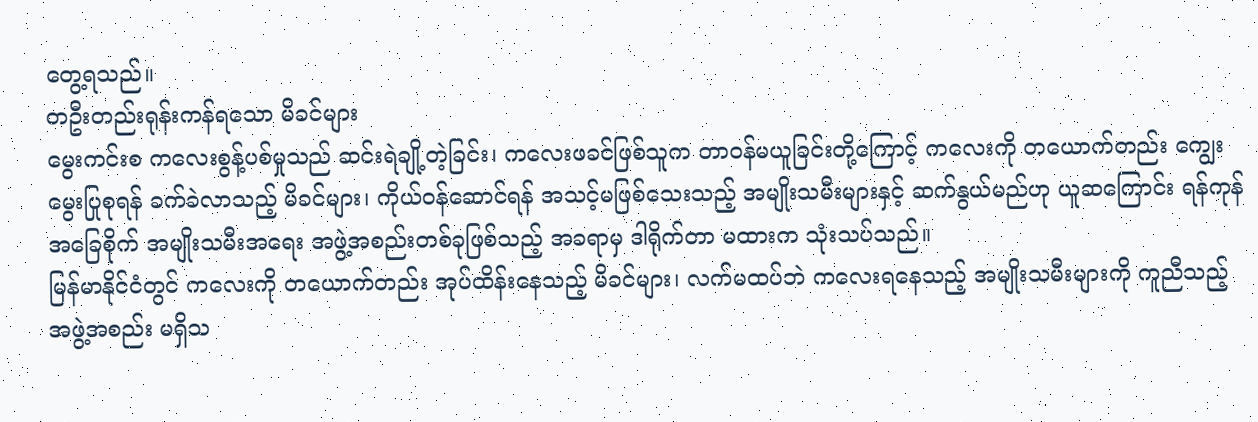တွေ့ရသည်။
တဦးတည်းရုန်းကန်ရသော မိခင်များ
မွေးကင်းစ ကလေးစွန့်ပစ်မှုသည် ဆင်းရဲချို့တဲ့ခြင်း၊ ကလေးဖခင်ဖြစ်သူက တာဝန်မယူခြင်းတို့ကြောင့် ကလေးကို တယောက်တည်း ကျွေးမွေးပြုစုရန် ခက်ခဲလာသည့် မိခင်များ၊ ကိုယ်ဝန်ဆောင်ရန် အသင့်မဖြစ်သေးသည့် အမျိုးသမီးများနှင့် ဆက်နွယ်မည်ဟု ယူဆကြောင်း ရန်ကုန်အခြေစိုက် အမျိုးသမီးအရေး အဖွဲ့အစည်းတစ်ခုဖြစ်သည့် အခရာမှ ဒါရိုက်တာ မထားက သုံးသပ်သည်။
မြန်မာနိုင်ငံတွင် ကလေးကို တယောက်တည်း အုပ်ထိန်းနေသည့် မိခင်များ၊ လက်မထပ်ဘဲ ကလေးရနေသည့် အမျိုးသမီးများကို ကူညီသည့် အဖွဲ့အစည်း မရှိသ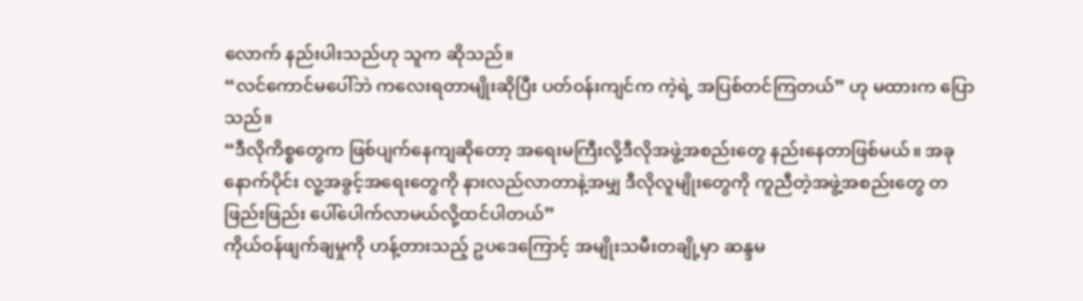လောက် နည်းပါးသည်ဟု သူက ဆိုသည်။
“လင်ကောင်မပေါ်ဘဲ ကလေးရတာမျိုးဆိုပြီး ပတ်ဝန်းကျင်က ကဲ့ရဲ့ အပြစ်တင်ကြတယ်” ဟု မထားက ပြောသည်။
“ဒီလိုကိစ္စတွေက ဖြစ်ပျက်နေကျဆိုတော့ အရေးမကြီးလို့ဒီလိုအဖွဲ့အစည်းတွေ နည်းနေတာဖြစ်မယ်။ အခုနောက်ပိုင်း လူ့အခွင့်အရေးတွေကို နားလည်လာတာနဲ့အမျှ ဒီလိုလူမျိုးတွေကို ကူညီတဲ့အဖွဲ့အစည်းတွေ တဖြည်းဖြည်း ပေါ်ပေါက်လာမယ်လို့ထင်ပါတယ်”
ကိုယ်ဝန်ဖျက်ချမှုကို ဟန့်တားသည့် ဥပဒေကြောင့် အမျိုးသမီးတချို့မှာ ဆန္ဒမ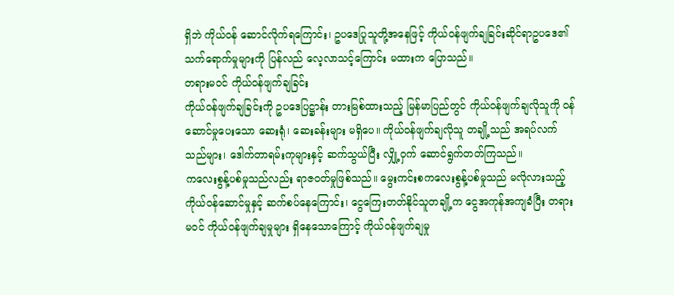ရှိဘဲ ကိုယ်ဝန် ဆောင်လိုက်ရကြောင်း၊ ဥပဒေပြုသူတို့အနေဖြင့် ကိုယ်ဝန်ဖျက်ချခြင်းဆိုင်ရာဥပဒေ၏ သက်ရောက်မှုများကို ပြန်လည် လေ့လာသင့်ကြောင်း မထားက ပြောသည်။
တရားမဝင် ကိုယ်ဝန်ဖျက်ချခြင်း
ကိုယ်ဝန်ဖျက်ချခြင်းကို ဥပဒေပြဋ္ဌာန်း တားမြစ်ထားသည့် မြန်မာပြည်တွင် ကိုယ်ဝန်ဖျက်ချလိုသူကို ဝန်ဆောင်မှုပေးသော ဆေးရုံ၊ ဆေးခန်းများ မရှိပေ။ ကိုယ်ဝန်ဖျက်ချလိုသူ တချို့သည် အရပ်လက်သည်များ၊ ဒေါက်တာရမ်းကုများနှင့် ဆက်သွယ်ပြီး လျှို့ဝှက် ဆောင်ရွက်တတ်ကြသည်။
ကလေးစွန့်ပစ်မှုသည်လည်း ရာဇဝတ်မှုဖြစ်သည်။ မွေးကင်းစကလေးစွန့်ပစ်မှုသည် မလိုလားသည့်ကိုယ်ဝန်ဆောင်မှုနှင့် ဆက်စပ်နေကြောင်း၊ ငွေကြေးတတ်နိုင်သူတချို့က ငွေအကုန်အကျခံပြီး တရားမဝင် ကိုယ်ဝန်ဖျက်ချမှုများ ရှိနေသောကြောင့် ကိုယ်ဝန်ဖျက်ချမှု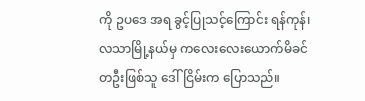ကို ဥပဒေ အရ ခွင့်ပြုသင့်ကြောင်း ရန်ကုန်၊ လသာမြို့နယ်မှ ကလေးလေးယောက်မိခင် တဦးဖြစ်သူ ဒေါ်ငြိမ်းက ပြောသည်။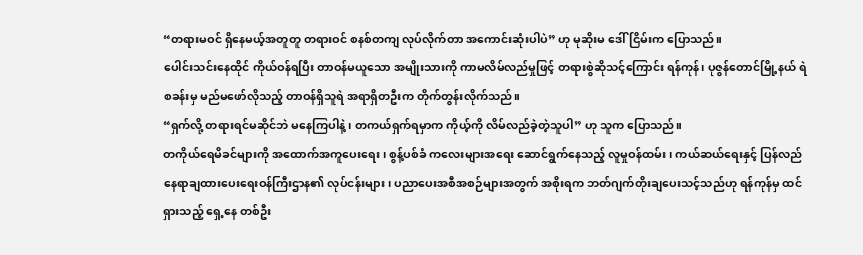“တရားမဝင် ရှိနေမယ့်အတူတူ တရားဝင် စနစ်တကျ လုပ်လိုက်တာ အကောင်းဆုံးပါပဲ” ဟု မုဆိုးမ ဒေါ်ငြိမ်းက ပြောသည်။
ပေါင်းသင်းနေထိုင် ကိုယ်ဝန်ရပြီး တာဝန်မယူသော အမျိုးသားကို ကာမလိမ်လည်မှုဖြင့် တရားစွဲဆိုသင့်ကြောင်း ရန်ကုန်၊ ပုဇွန်တောင်မြို့နယ် ရဲစခန်းမှ မည်မဖော်လိုသည့် တာဝန်ရှိသူရဲ အရာရှိတဦးက တိုက်တွန်းလိုက်သည်။
“ရှက်လို့ တရားရင်မဆိုင်ဘဲ မနေကြပါနဲ့၊ တကယ်ရှက်ရမှာက ကိုယ့်ကို လိမ်လည်ခဲ့တဲ့သူပါ” ဟု သူက ပြောသည်။
တကိုယ်ရေမိခင်များကို အထောက်အကူပေးရေး၊ စွန့်ပစ်ခံ ကလေးများအရေး ဆောင်ရွက်နေသည့် လူမှုဝန်ထမ်း၊ ကယ်ဆယ်ရေးနှင့် ပြန်လည်နေရာချထားပေးရေးဝန်ကြီးဌာန၏ လုပ်ငန်းများ၊ ပညာပေးအစီအစဉ်များအတွက် အစိုးရက ဘတ်ဂျက်တိုးချပေးသင့်သည်ဟု ရန်ကုန်မှ ထင်ရှားသည့် ရှေ့နေ တစ်ဦး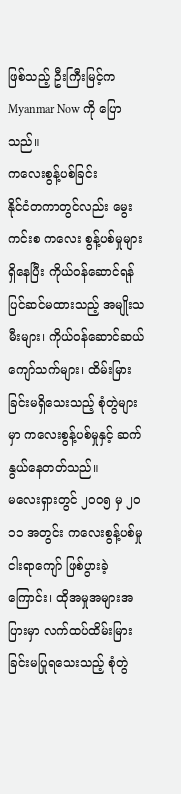ဖြစ်သည့် ဦးကြီးမြင့်က Myanmar Now ကို ပြောသည်။
ကလေးစွန့်ပစ်ခြင်း
နိုင်ငံတကာတွင်လည်း မွေးကင်းစ ကလေး စွန့်ပစ်မှုများ ရှိနေပြီး ကိုယ်ဝန်ဆောင်ရန် ပြင်ဆင်မထားသည့် အမျိုးသမီးများ၊ ကိုယ်ဝန်ဆောင်ဆယ်ကျော်သက်များ၊ ထိမ်းမြားခြင်းမရှိသေးသည့် စုံတွဲများမှာ ကလေးစွန့်ပစ်မှုနှင့် ဆက်နွယ်နေတတ်သည်။
မလေးရှားတွင် ၂ဝဝ၅ မှ ၂ဝ၁၁ အတွင်း ကလေးစွန့်ပစ်မှု ငါးရာကျော် ဖြစ်ပွားခဲ့ကြောင်း၊ ထိုအမှုအများအပြားမှာ လက်ထပ်ထိမ်းမြားခြင်းမပြုရသေးသည့် စုံတွဲ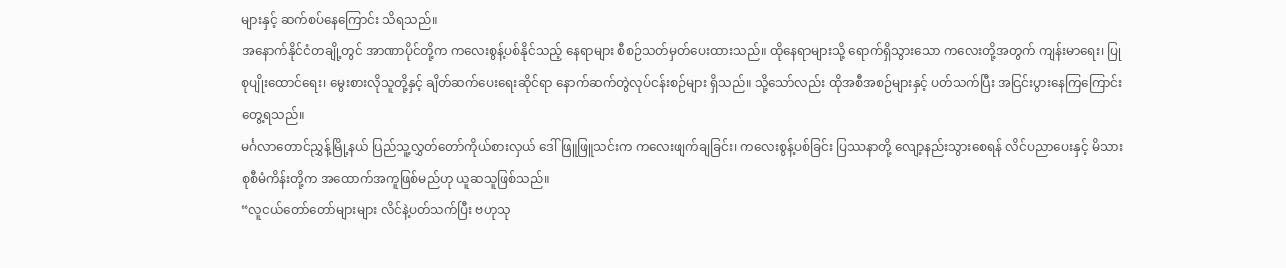များနှင့် ဆက်စပ်နေကြောင်း သိရသည်။
အနောက်နိုင်ငံတချို့တွင် အာဏာပိုင်တို့က ကလေးစွန့်ပစ်နိုင်သည့် နေရာများ စီစဉ်သတ်မှတ်ပေးထားသည်။ ထိုနေရာများသို့ ရောက်ရှိသွားသော ကလေးတို့အတွက် ကျန်းမာရေး၊ ပြုစုပျိုးထောင်ရေး၊ မွေးစားလိုသူတို့နှင့် ချိတ်ဆက်ပေးရေးဆိုင်ရာ နောက်ဆက်တွဲလုပ်ငန်းစဉ်များ ရှိသည်။ သို့သော်လည်း ထိုအစီအစဉ်များနှင့် ပတ်သက်ပြီး အငြင်းပွားနေကြကြောင်း တွေ့ရသည်။
မင်္ဂလာတောင်ညွှန့်မြို့နယ် ပြည်သူ့လွှတ်တော်ကိုယ်စားလှယ် ဒေါ်ဖြူဖြူသင်းက ကလေးဖျက်ချခြင်း၊ ကလေးစွန့်ပစ်ခြင်း ပြဿနာတို့ လျော့နည်းသွားစေရန် လိင်ပညာပေးနှင့် မိသားစုစီမံကိန်းတို့က အထောက်အကူဖြစ်မည်ဟု ယူဆသူဖြစ်သည်။
“လူငယ်တော်တော်များများ လိင်နဲ့ပတ်သက်ပြီး ဗဟုသု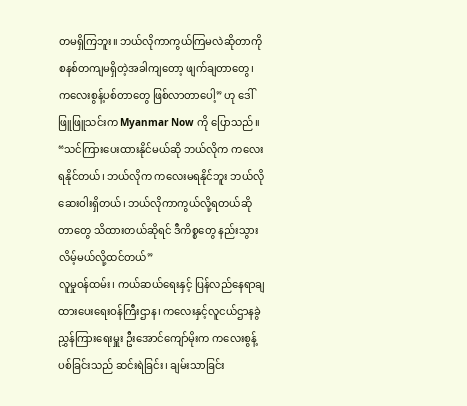တမရှိကြဘူး။ ဘယ်လိုကာကွယ်ကြမလဲဆိုတာကို စနစ်တကျမရှိတဲ့အခါကျတော့ ဖျက်ချတာတွေ၊ ကလေးစွန့်ပစ်တာတွေ ဖြစ်လာတာပေါ့” ဟု ဒေါ်ဖြူဖြူသင်းက Myanmar Now ကို ပြောသည်။
“သင်ကြားပေးထားနိုင်မယ်ဆို ဘယ်လိုက ကလေးရနိုင်တယ်၊ ဘယ်လိုက ကလေးမရနိုင်ဘူး ဘယ်လိုဆေးဝါးရှိတယ်၊ ဘယ်လိုကာကွယ်လို့ရတယ်ဆိုတာတွေ သိထားတယ်ဆိုရင် ဒီကိစ္စတွေ နည်းသွားလိမ့်မယ်လို့ထင်တယ်”
လူမှုဝန်ထမ်း၊ ကယ်ဆယ်ရေးနှင့် ပြန်လည်နေရာချထားပေးရေးဝန်ကြီးဌာန၊ ကလေးနှင့်လူငယ်ဌာနခွဲ ညွှန်ကြားရေးမှူး ဦးအောင်ကျော်မိုးက ကလေးစွန့်ပစ်ခြင်းသည် ဆင်းရဲခြင်း၊ ချမ်းသာခြင်း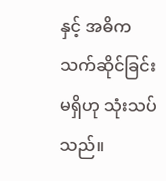နှင့် အဓိက သက်ဆိုင်ခြင်းမရှိဟု သုံးသပ်သည်။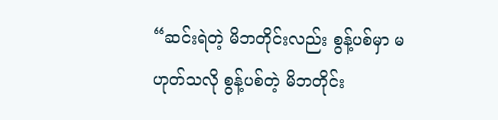“ဆင်းရဲတဲ့ မိဘတိုင်းလည်း စွန့်ပစ်မှာ မဟုတ်သလို စွန့်ပစ်တဲ့ မိဘတိုင်း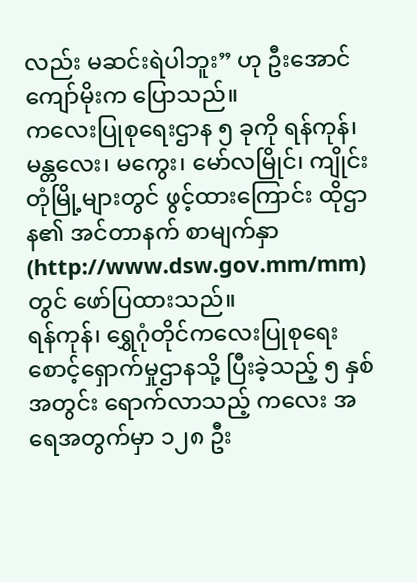လည်း မဆင်းရဲပါဘူး” ဟု ဦးအောင်ကျော်မိုးက ပြောသည်။
ကလေးပြုစုရေးဌာန ၅ ခုကို ရန်ကုန်၊ မန္တလေး၊ မကွေး၊ မော်လမြိုင်၊ ကျိုင်းတုံမြို့များတွင် ဖွင့်ထားကြောင်း ထိုဌာန၏ အင်တာနက် စာမျက်နှာ (http://www.dsw.gov.mm/mm) တွင် ဖော်ပြထားသည်။
ရန်ကုန်၊ ရွှေဂုံတိုင်ကလေးပြုစုရေးစောင့်ရှောက်မှုဌာနသို့ ပြီးခဲ့သည့် ၅ နှစ်အတွင်း ရောက်လာသည့် ကလေး အရေအတွက်မှာ ၁၂၈ ဦး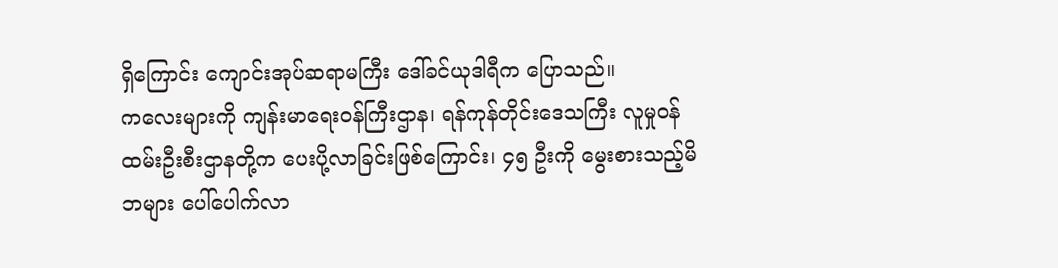ရှိကြောင်း ကျောင်းအုပ်ဆရာမကြီး ဒေါ်ခင်ယုဒါရီက ပြောသည်။
ကလေးများကို ကျန်းမာရေးဝန်ကြီးဌာန၊ ရန်ကုန်တိုင်းဒေသကြီး လူမှုဝန်ထမ်းဦးစီးဌာနတို့က ပေးပို့လာခြင်းဖြစ်ကြောင်း၊ ၄၅ ဦးကို မွေးစားသည့်မိဘများ ပေါ်ပေါက်လာ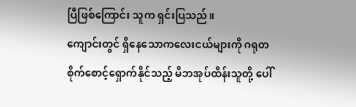ပြီဖြစ်ကြောင်း သူက ရှင်းပြသည်။
ကျောင်းတွင် ရှိနေသောကလေးငယ်များကို ဂရုတစိုက်စောင့်ရှောက်နိုင်သည့် မိဘအုပ်ထိန်းသူတို့ ပေါ်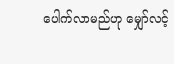ပေါက်လာမည်ဟု မျှော်လင့်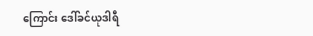ကြောင်း ဒေါ်ခင်ယုဒါရီ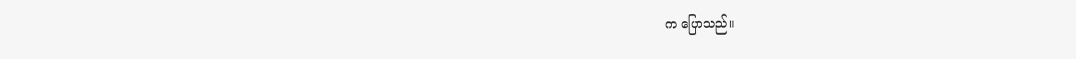က ပြောသည်။